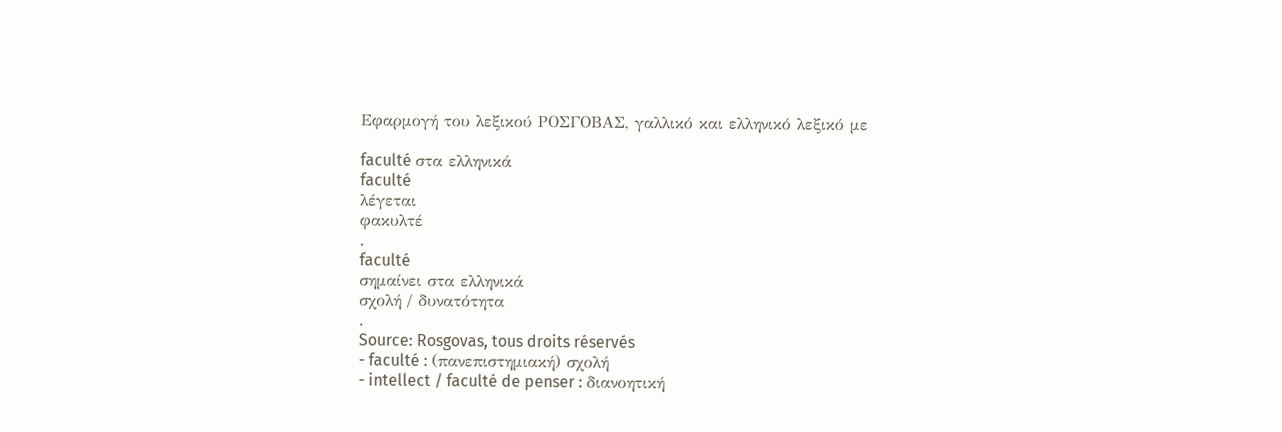Εφαρμογή του λεξικού ΡΟΣΓΟΒΑΣ, γαλλικό και ελληνικό λεξικό με

faculté στα ελληνικά
faculté
λέγεται
φακυλτέ
.
faculté
σημαίνει στα ελληνικά
σχολή / δυνατότητα
.
Source: Rosgovas, tous droits réservés
- faculté : (πανεπιστημιακή) σχολή
- intellect / faculté de penser : διανοητική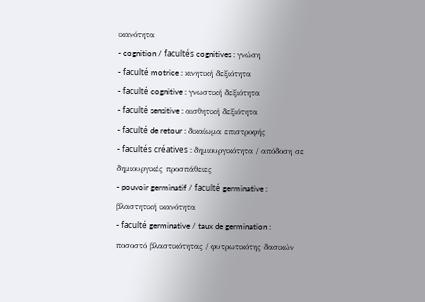ικανότητα
- cognition / facultés cognitives : γνώση
- faculté motrice : κινητική δεξιότητα
- faculté cognitive : γνωστική δεξιότητα
- faculté sensitive : αισθητική δεξιότητα
- faculté de retour : δικαίωμα επιστροφής
- facultés créatives : δημιουργικότητα / απόδοση σε δημιουργικές προσπάθειες
- pouvoir germinatif / faculté germinative : βλαστητική ικανότητα
- faculté germinative / taux de germination : ποσοστό βλαστικότητας / φυτρωτικότης δασικών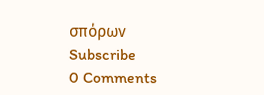σπόρων
Subscribe
0 Comments